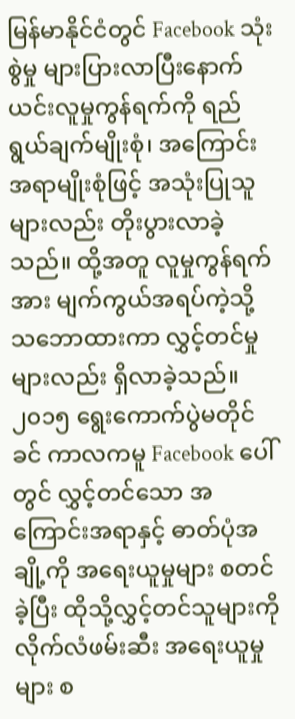မြန်မာနိုင်ငံတွင် Facebook သုံးစွဲမှု များပြားလာပြီးနောက် ယင်းလူမှုကွန်ရက်ကို ရည်ရွယ်ချက်မျိုးစုံ၊ အကြောင်းအရာမျိုးစုံဖြင့် အသုံးပြုသူများလည်း တိုးပွားလာခဲ့သည်။ ထို့အတူ လူမှုကွန်ရက်အား မျက်ကွယ်အရပ်ကဲ့သို့ သဘောထားကာ လွှင့်တင်မှုများလည်း ရှိလာခဲ့သည်။ ၂၀၁၅ ရွေးကောက်ပွဲမတိုင်ခင် ကာလကမူ Facebook ပေါ်တွင် လွှင့်တင်သော အကြောင်းအရာနှင့် ဓာတ်ပုံအချို့ကို အရေးယူမှုများ စတင်ခဲ့ပြီး ထိုသို့လွှင့်တင်သူများကို လိုက်လံဖမ်းဆီး အရေးယူမှုများ စ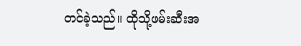တင်ခဲ့သည်။ ထိုသို့ဖမ်းဆီးအ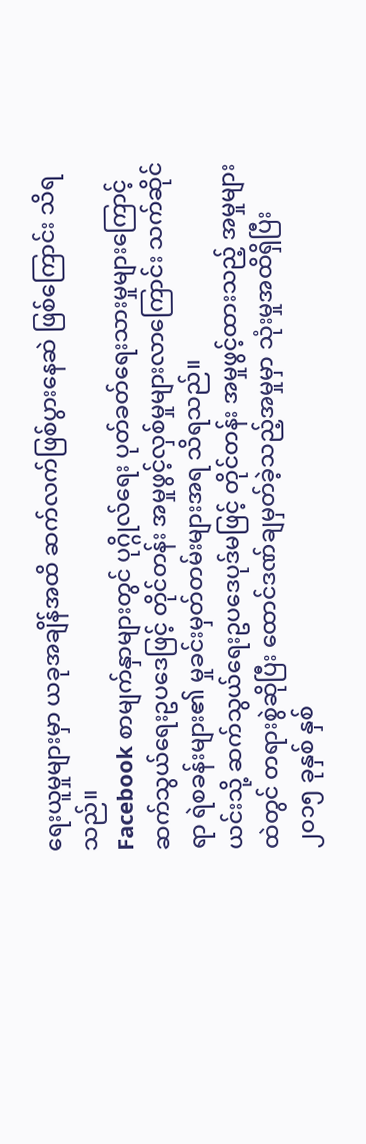ရေးယူမှုများမှာ ယခုအချိန်အထိ ဆက်လက်ဖြစ်ပွားနေဆဲ ဖြစ်ကြောင်း သိရသည်။
Facebook စာမျက်နှာများတွင် ပုဂ္ဂိုလ်ရေး ပုတ်ခတ်ရေးသားမှုများကြောင့် ဆက်သွယ်ရေးဥပဒေဖြင့် တိုင်တန်း အမှုဖွင့်လှစ်မှုများလာကြောင်း သက်ဆိုင်ရာ ရဲစခန်းများ၏ မှုခင်းမှတ်တမ်းများအရ သိရသည်။
ယင်းသို့ ဆက်သွယ်ရေးဥပဒေပုဒ်မဖြင့် တိုင်တန်း အမှုဖွင့်ထားသည့် အမှုများထဲတွင် တရားစွဲဆိုပြီး ထောင်ဒဏ်ချမှတ်ခဲ့သည့်အမှုမှာ သုံးမှုအထိရှိပြီး ၂၀၁၅ ခုနှစ် နှစ်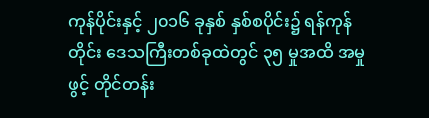ကုန်ပိုင်းနှင့် ၂၀၁၆ ခုနှစ် နှစ်စပိုင်း၌ ရန်ကုန်တိုင်း ဒေသကြီးတစ်ခုထဲတွင် ၃၅ မှုအထိ အမှုဖွင့် တိုင်တန်း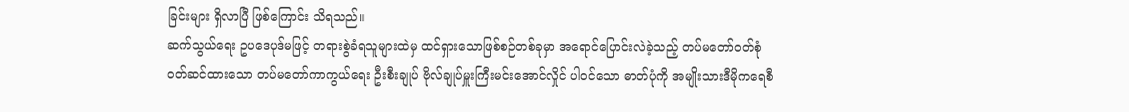ခြင်းများ ရှိလာပြီ ဖြစ်ကြောင်း သိရသည်။
ဆက်သွယ်ရေး ဥပဒေပုဒ်မဖြင့် တရားစွဲခံရသူများထဲမှ ထင်ရှားသောဖြစ်စဉ်တစ်ခုမှာ အရောင်ပြောင်းလဲခဲ့သည့် တပ်မတော်ဝတ်စုံ ဝတ်ဆင်ထားသော တပ်မတော်ကာကွယ်ရေး ဦးစီးချုပ် ဗိုလ်ချုပ်မှူးကြီးမင်းအောင်လှိုင် ပါဝင်သော ဓာတ်ပုံကို အမျိုးသားဒီမိုကရေစီ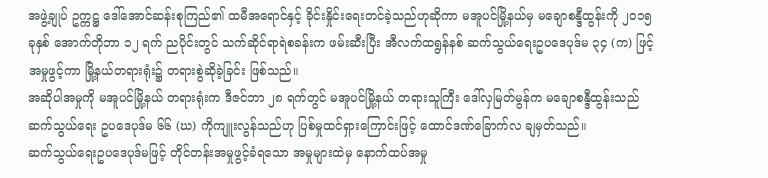အဖွဲ့ချုပ် ဥက္ကဋ္ဌ ဒေါ်အောင်ဆန်းစုကြည်၏ ထမီအရောင်နှင့် ခိုင်းနှိုင်းရေးတင်ခဲ့သည်ဟုဆိုကာ မအူပင်မြို့နယ်မှ မချောစန္ဒီထွန်းကို ၂၀၁၅ ခုနှစ် အောက်တိုဘာ ၁၂ ရက် ညပိုင်းတွင် သက်ဆိုင်ရာရဲစခန်းက ဖမ်းဆီးပြီး အီလက်ထရွန်နစ် ဆက်သွယ်ရေးဥပဒေပုဒ်မ ၃၄ (က) ဖြင့် အမှုဖွင့်ကာ မြို့နယ်တရားရုံး၌ တရားစွဲဆိုခဲ့ခြင်း ဖြစ်သည်။
အဆိုပါအမှုကို မအူပင်မြို့နယ် တရားရုံးက ဒီဇင်ဘာ ၂၈ ရက်တွင် မအူပင်မြို့နယ် တရားသူကြီး ဒေါ်လှမြတ်မွန်က မချောစန္ဒီထွန်းသည် ဆက်သွယ်ရေး ဥပဒေပုဒ်မ ၆၆ (ဃ) ကိုကျူးလွန်သည်ဟု ပြစ်မှုထင်ရှားကြောင်းဖြင့် ထောင်ဒဏ်ခြောက်လ ချမှတ်သည်။
ဆက်သွယ်ရေးဥပဒေပုဒ်မဖြင့် တိုင်တန်းအမှုဖွင့်ခံရသော အမှုများထဲမှ နောက်ထပ်အမှု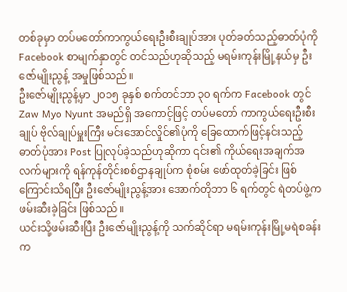တစ်ခုမှာ တပ်မတော်ကာကွယ်ရေးဦးစီးချုပ်အား ပုတ်ခတ်သည့်ဓာတ်ပုံကို Facebook စာမျက်နှာတွင် တင်သည်ဟုဆိုသည့် မရမ်းကုန်းမြို့နယ်မှ ဦးဇော်မျိုးညွန့် အမှုဖြစ်သည်။
ဦးဇော်မျိုးညွန့်မှာ ၂၀၁၅ ခုနှစ် စက်တင်ဘာ ၃၀ ရက်က Facebook တွင် Zaw Myo Nyunt အမည်ရှိ အကောင့်ဖြင့် တပ်မတော် ကာကွယ်ရေးဦးစီးချုပ် ဗိုလ်ချုပ်မှူးကြီး မင်းအောင်လှိုင်၏ပုံကို ခြေထောက်ဖြင့်နင်းသည့် ဓာတ်ပုံအား Post ပြုလုပ်ခဲ့သည်ဟုဆိုကာ ၎င်း၏ ကိုယ်ရေးအချက်အလက်များကို ရန်ကုန်တိုင်းစစ်ဌာနချုပ်က စုံစမ်း ဖော်ထုတ်ခဲ့ခြင်း ဖြစ်ကြောင်းသိရပြီး ဦးဇော်မျိုးညွန့်အား အောက်တိုဘာ ၆ ရက်တွင် ရဲတပ်ဖွဲ့က ဖမ်းဆီးခဲ့ခြင်း ဖြစ်သည်။
ယင်းသို့ဖမ်းဆီးပြီး ဦးဇော်မျိုးညွန့်ကို သက်ဆိုင်ရာ မရမ်းကုန်းမြို့မရဲစခန်းက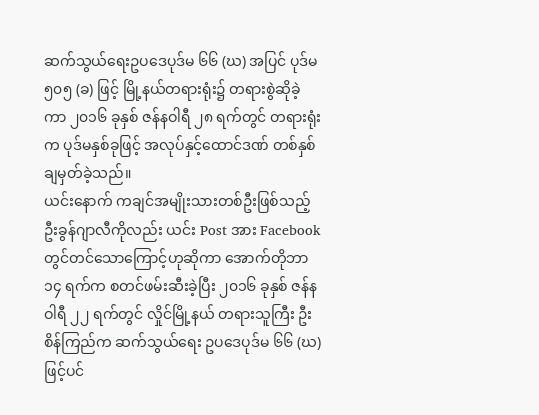ဆက်သွယ်ရေးဥပဒေပုဒ်မ ၆၆ (ဃ) အပြင် ပုဒ်မ ၅၀၅ (ခ) ဖြင့် မြို့နယ်တရားရုံး၌ တရားစွဲဆိုခဲ့ကာ ၂၀၁၆ ခုနှစ် ဇန်နဝါရီ ၂၈ ရက်တွင် တရားရုံးက ပုဒ်မနှစ်ခုဖြင့် အလုပ်နှင့်ထောင်ဒဏ် တစ်နှစ် ချမှတ်ခဲ့သည်။
ယင်းနောက် ကချင်အမျိုးသားတစ်ဦးဖြစ်သည့် ဦးခွန်ဂျာလီကိုလည်း ယင်း Post အား Facebook တွင်တင်သောကြောင့်ဟုဆိုကာ အောက်တိုဘာ ၁၄ ရက်က စတင်ဖမ်းဆီးခဲ့ပြီး ၂၀၁၆ ခုနှစ် ဇန်နဝါရီ ၂၂ ရက်တွင် လှိုင်မြို့နယ် တရားသူကြီး ဦးစိန်ကြည်က ဆက်သွယ်ရေး ဥပဒေပုဒ်မ ၆၆ (ဃ) ဖြင့်ပင်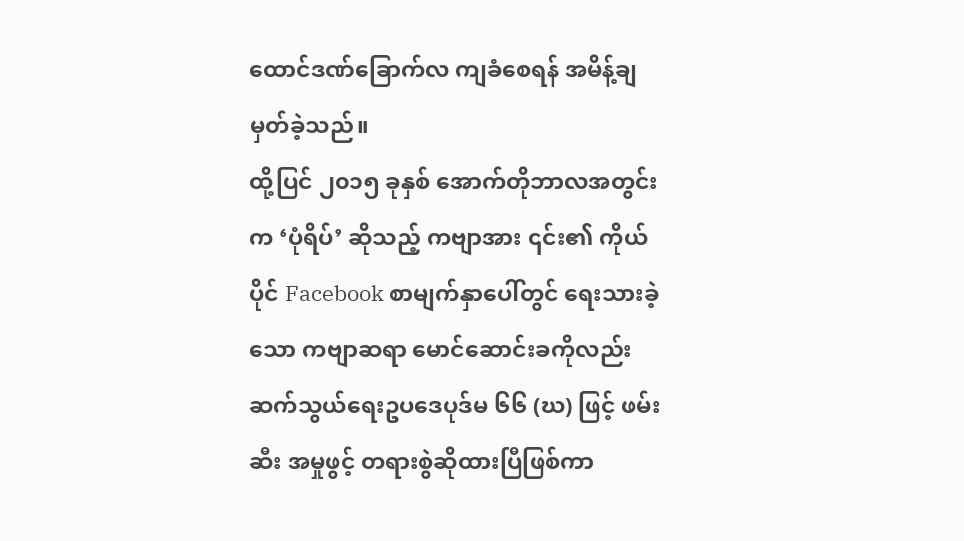ထောင်ဒဏ်ခြောက်လ ကျခံစေရန် အမိန့်ချမှတ်ခဲ့သည်။
ထို့ပြင် ၂၀၁၅ ခုနှစ် အောက်တိုဘာလအတွင်းက ‘ပုံရိပ်’ ဆိုသည့် ကဗျာအား ၎င်း၏ ကိုယ်ပိုင် Facebook စာမျက်နှာပေါ်တွင် ရေးသားခဲ့သော ကဗျာဆရာ မောင်ဆောင်းခကိုလည်း ဆက်သွယ်ရေးဥပဒေပုဒ်မ ၆၆ (ဃ) ဖြင့် ဖမ်းဆီး အမှုဖွင့် တရားစွဲဆိုထားပြီဖြစ်ကာ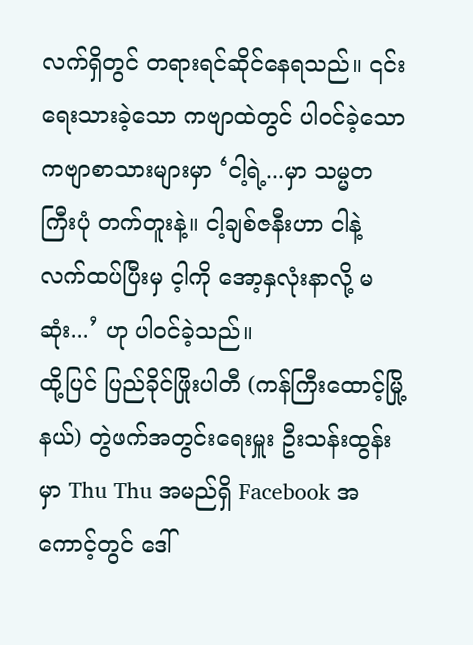လက်ရှိတွင် တရားရင်ဆိုင်နေရသည်။ ၎င်းရေးသားခဲ့သော ကဗျာထဲတွင် ပါဝင်ခဲ့သော ကဗျာစာသားများမှာ ‘ငါ့ရဲ့...မှာ သမ္မတကြီးပုံ တက်တူးနဲ့။ ငါ့ချစ်ဇနီးဟာ ငါနဲ့ လက်ထပ်ပြီးမှ င့ါကို အော့နှလုံးနာလို့ မဆုံး...’ ဟု ပါဝင်ခဲ့သည်။
ထို့ပြင် ပြည်ခိုင်ဖြိုးပါတီ (ကန်ကြီးထောင့်မြို့နယ်) တွဲဖက်အတွင်းရေးမှူး ဦးသန်းထွန်းမှာ Thu Thu အမည်ရှိ Facebook အကောင့်တွင် ဒေါ်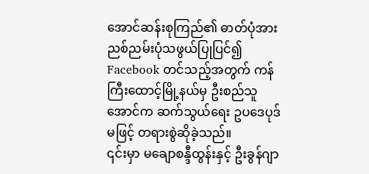အောင်ဆန်းစုကြည်၏ ဓာတ်ပုံအား ညစ်ညမ်းပုံသဖွယ်ပြုပြင်၍ Facebook တင်သည့်အတွက် ကန်ကြီးထောင့်မြို့နယ်မှ ဦးစည်သူအောင်က ဆက်သွယ်ရေး ဥပဒေပုဒ်မဖြင့် တရားစွဲဆိုခဲ့သည်။
၎င်းမှာ မချောစန္ဒီထွန်းနှင့် ဦးခွန်ဂျာ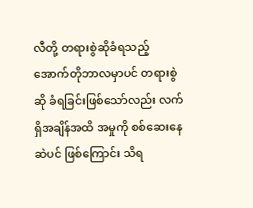လီတို့ တရားစွဲဆိုခံရသည့် အောက်တိုဘာလမှာပင် တရားစွဲဆို ခံရခြင်းဖြစ်သော်လည်း လက်ရှိအချိန်အထိ အမှုကို စစ်ဆေးနေဆဲပင် ဖြစ်ကြောင်း သိရ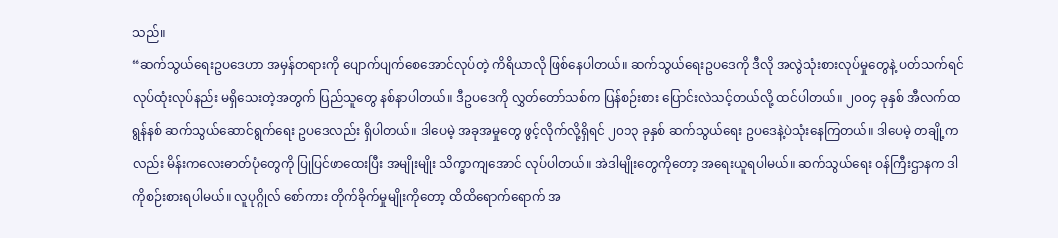သည်။
“ဆက်သွယ်ရေးဥပဒေဟာ အမှန်တရားကို ပျောက်ပျက်စေအောင်လုပ်တဲ့ ကိရိယာလို ဖြစ်နေပါတယ်။ ဆက်သွယ်ရေးဥပဒေကို ဒီလို အလွဲသုံးစားလုပ်မှုတွေနဲ့ ပတ်သက်ရင် လုပ်ထုံးလုပ်နည်း မရှိသေးတဲ့အတွက် ပြည်သူတွေ နစ်နာပါတယ်။ ဒီဥပဒေကို လွှတ်တော်သစ်က ပြန်စဉ်းစား ပြောင်းလဲသင့်တယ်လို့ ထင်ပါတယ်။ ၂၀၀၄ ခုနှစ် အီလက်ထရွန်နစ် ဆက်သွယ်ဆောင်ရွက်ရေး ဥပဒေလည်း ရှိပါတယ်။ ဒါပေမဲ့ အခုအမှုတွေ ဖွင့်လိုက်လို့ရှိရင် ၂၀၁၃ ခုနှစ် ဆက်သွယ်ရေး ဥပဒေနဲ့ပဲသုံးနေကြတယ်။ ဒါပေမဲ့ တချို့ကလည်း မိန်းကလေးဓာတ်ပုံတွေကို ပြုပြင်ဖာထေးပြီး အမျိုးမျိုး သိက္ခာကျအောင် လုပ်ပါတယ်။ အဲဒါမျိုးတွေကိုတော့ အရေးယူရပါမယ်။ ဆက်သွယ်ရေး ဝန်ကြီးဌာနက ဒါကိုစဉ်းစားရပါမယ်။ လူပုဂ္ဂိုလ် စော်ကား တိုက်ခိုက်မှုမျိုးကိုတော့ ထိထိရောက်ရောက် အ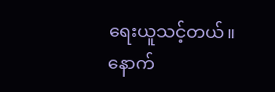ရေးယူသင့်တယ်။ နောက်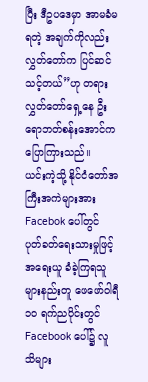ပြီး ဒီဥပဒေမှာ အာမခံမရတဲ့ အချက်ကိုလည်း လွှတ်တော်က ပြင်ဆင်သင့်တယ်”ဟု တရားလွှတ်တော်ရှေ့နေ ဦးရောဘတ်စန်းအောင်က ပြောကြားသည်။
ယင်းကဲ့သို့ နိုင်ငံတော်အကြီးအကဲများအား Facebok ပေါ်တွင် ပုတ်ခတ်ရေးသားမှုဖြင့် အရေးယူ ခံခဲ့ကြရသူများနည်းတူ ဖေဖော်ဝါရီ ၁၀ ရက်ညပိုင်းတွင် Facebook ပေါ်၌ လူသိများ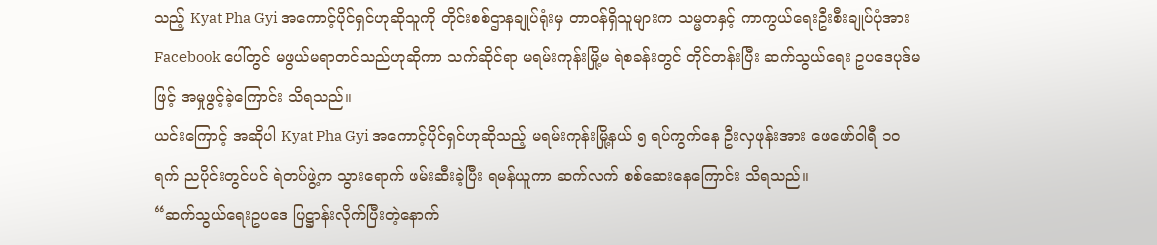သည့် Kyat Pha Gyi အကောင့်ပိုင်ရှင်ဟုဆိုသူကို တိုင်းစစ်ဌာနချုပ်ရုံးမှ တာဝန်ရှိသူများက သမ္မတနှင့် ကာကွယ်ရေးဦးစီးချုပ်ပုံအား Facebook ပေါ်တွင် မဖွယ်မရာတင်သည်ဟုဆိုကာ သက်ဆိုင်ရာ မရမ်းကုန်းမြို့မ ရဲစခန်းတွင် တိုင်တန်းပြီး ဆက်သွယ်ရေး ဥပဒေပုဒ်မဖြင့် အမှုဖွင့်ခဲ့ကြောင်း သိရသည်။
ယင်းကြောင့် အဆိုပါ Kyat Pha Gyi အကောင့်ပိုင်ရှင်ဟုဆိုသည့် မရမ်းကုန်းမြို့နယ် ၅ ရပ်ကွက်နေ ဦးလှဖုန်းအား ဖေဖော်ဝါရီ ၁၀ ရက် ညပိုင်းတွင်ပင် ရဲတပ်ဖွဲ့က သွားရောက် ဖမ်းဆီးခဲ့ပြီး ရမန်ယူကာ ဆက်လက် စစ်ဆေးနေကြောင်း သိရသည်။
“ဆက်သွယ်ရေးဥပဒေ ပြဋ္ဌာန်းလိုက်ပြီးတဲ့နောက်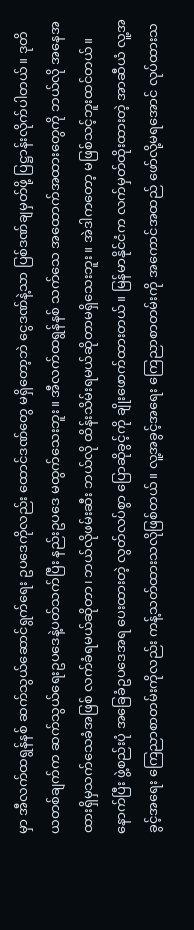မှာ အီလက်ထရွန်နစ် ဆက်သွယ်ဆောင်ရွက်ရေး ဥပဒေကိုလည်း ထောင်ဒဏ်တွေ မရှိတော့ဘဲ ငွေဒဏ်နဲ့သာ ပြစ်ဒဏ်ချမှတ်ဖို့ ပြဋ္ဌာန်းလိုက်ပါတယ်။ ဒုတိယတစ်ချက်က ဆက်သွယ်ရေးဥပဒေနဲ့ပတ်သက်ပြီး နည်းဥပဒေ မထွက်သေးဘူး။ အီလက်ထရွန်နစ် သက်သေ အထောက်အထားတွေကို ဘယ်လို အနေအထားရှိမှသက်သေခံအဖြစ် လက်ခံရမယ်ဆိုတာ၊ ဘယ်လိုဖမ်းဆီး ဘယ်လို ထိန်းသိမ်းရမယ်ဆိုတာမရှိသေးဘူး။ အဲဒါကတော့ မဖြစ်သင့်ဘူးထင်တယ်။ နောက်ပြီး ဖွဲ့စည်းပုံ အခြေခံဥပဒေအရ ပေးထားတဲ့ လွတ်လပ်စွာ ပြောဆိုခွင့်ကို ချိုးဖောက်ထားတယ်။ မြန်မာနိုင်ငံက လက်မှတ်ထိုးထားတဲ့ အာဆီယံ လူ့အခွင့်အရေး ကြေညာစာတမ်းကိုလည်း ကန့်သတ်ထားသလိုဖြစ်တယ်။ လူ့အခွင့်အရေး ကြေညာစာတမ်းကို အကောင်အထည် ဖော်လို့မရအောင် လုပ်ထားသ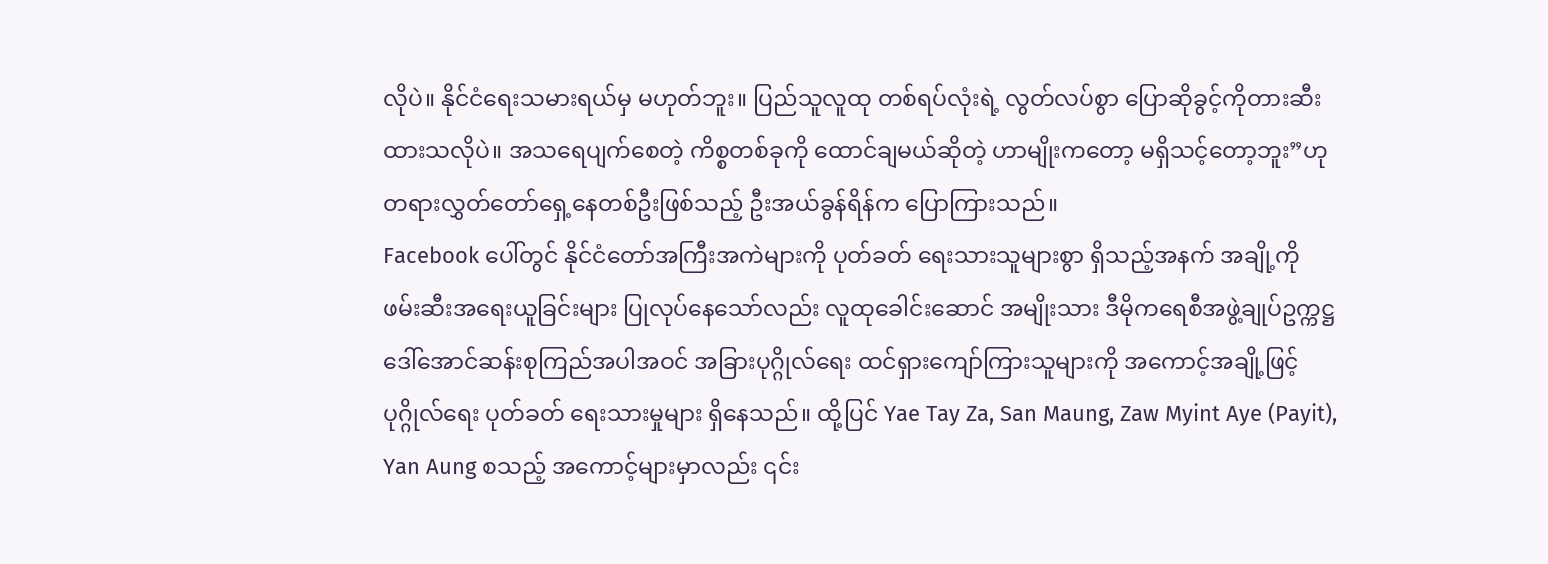လိုပဲ။ နိုင်ငံရေးသမားရယ်မှ မဟုတ်ဘူး။ ပြည်သူလူထု တစ်ရပ်လုံးရဲ့ လွတ်လပ်စွာ ပြောဆိုခွင့်ကိုတားဆီးထားသလိုပဲ။ အသရေပျက်စေတဲ့ ကိစ္စတစ်ခုကို ထောင်ချမယ်ဆိုတဲ့ ဟာမျိုးကတော့ မရှိသင့်တော့ဘူး”ဟု တရားလွှတ်တော်ရှေ့နေတစ်ဦးဖြစ်သည့် ဦးအယ်ခွန်ရိန်က ပြောကြားသည်။
Facebook ပေါ်တွင် နိုင်ငံတော်အကြီးအကဲများကို ပုတ်ခတ် ရေးသားသူများစွာ ရှိသည့်အနက် အချို့ကို ဖမ်းဆီးအရေးယူခြင်းများ ပြုလုပ်နေသော်လည်း လူထုခေါင်းဆောင် အမျိုးသား ဒီမိုကရေစီအဖွဲ့ချုပ်ဥက္ကဋ္ဌ ဒေါ်အောင်ဆန်းစုကြည်အပါအဝင် အခြားပုဂ္ဂိုလ်ရေး ထင်ရှားကျော်ကြားသူများကို အကောင့်အချို့ဖြင့် ပုဂ္ဂိုလ်ရေး ပုတ်ခတ် ရေးသားမှုများ ရှိနေသည်။ ထို့ပြင် Yae Tay Za, San Maung, Zaw Myint Aye (Payit), Yan Aung စသည့် အကောင့်များမှာလည်း ၎င်း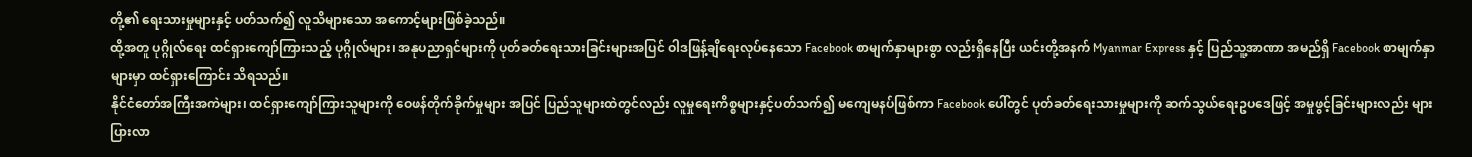တို့၏ ရေးသားမှုများနှင့် ပတ်သက်၍ လူသိများသော အကောင့်များဖြစ်ခဲ့သည်။
ထို့အတူ ပုဂ္ဂိုလ်ရေး ထင်ရှားကျော်ကြားသည့် ပုဂ္ဂိုလ်များ၊ အနုပညာရှင်များကို ပုတ်ခတ်ရေးသားခြင်းများအပြင် ဝါဒဖြန့်ချိရေးလုပ်နေသော Facebook စာမျက်နှာများစွာ လည်းရှိနေပြီး ယင်းတို့အနက် Myanmar Express နှင့် ပြည်သူ့အာဏာ အမည်ရှိ Facebook စာမျက်နှာများမှာ ထင်ရှားကြောင်း သိရသည်။
နိုင်ငံတော်အကြီးအကဲများ၊ ထင်ရှားကျော်ကြားသူများကို ဝေဖန်တိုက်ခိုက်မှုများ အပြင် ပြည်သူများထဲတွင်လည်း လူမှုရေးကိစ္စများနှင့်ပတ်သက်၍ မကျေမနပ်ဖြစ်ကာ Facebook ပေါ်တွင် ပုတ်ခတ်ရေးသားမှုများကို ဆက်သွယ်ရေးဥပဒေဖြင့် အမှုဖွင့်ခြင်းများလည်း များပြားလာ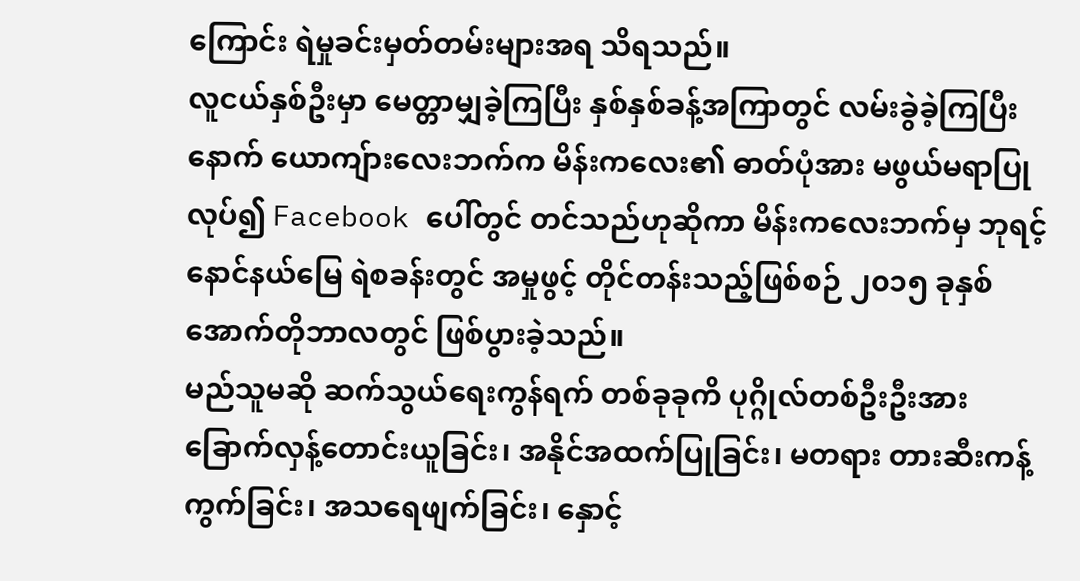ကြောင်း ရဲမှုခင်းမှတ်တမ်းများအရ သိရသည်။
လူငယ်နှစ်ဦးမှာ မေတ္တာမျှခဲ့ကြပြီး နှစ်နှစ်ခန့်အကြာတွင် လမ်းခွဲခဲ့ကြပြီးနောက် ယောကျ်ားလေးဘက်က မိန်းကလေး၏ ဓာတ်ပုံအား မဖွယ်မရာပြုလုပ်၍ Facebook ပေါ်တွင် တင်သည်ဟုဆိုကာ မိန်းကလေးဘက်မှ ဘုရင့်နောင်နယ်မြေ ရဲစခန်းတွင် အမှုဖွင့် တိုင်တန်းသည့်ဖြစ်စဉ် ၂၀၁၅ ခုနှစ် အောက်တိုဘာလတွင် ဖြစ်ပွားခဲ့သည်။
မည်သူမဆို ဆက်သွယ်ရေးကွန်ရက် တစ်ခုခုကိ ပုဂ္ဂိုလ်တစ်ဦးဦးအား ခြောက်လှန့်တောင်းယူခြင်း၊ အနိုင်အထက်ပြုခြင်း၊ မတရား တားဆီးကန့်ကွက်ခြင်း၊ အသရေဖျက်ခြင်း၊ နှောင့်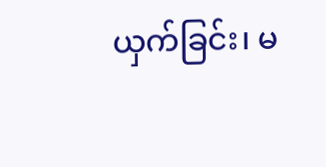ယှက်ခြင်း၊ မ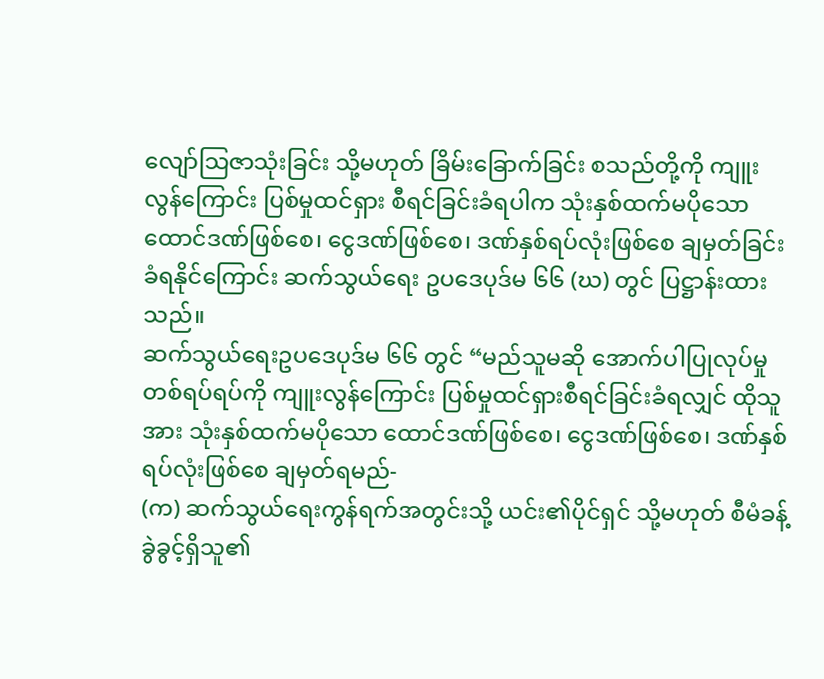လျော်သြဇာသုံးခြင်း သို့မဟုတ် ခြိမ်းခြောက်ခြင်း စသည်တို့ကို ကျူးလွန်ကြောင်း ပြစ်မှုထင်ရှား စီရင်ခြင်းခံရပါက သုံးနှစ်ထက်မပိုသော ထောင်ဒဏ်ဖြစ်စေ၊ ငွေဒဏ်ဖြစ်စေ၊ ဒဏ်နှစ်ရပ်လုံးဖြစ်စေ ချမှတ်ခြင်းခံရနိုင်ကြောင်း ဆက်သွယ်ရေး ဥပဒေပုဒ်မ ၆၆ (ဃ) တွင် ပြဋ္ဌာန်းထားသည်။
ဆက်သွယ်ရေးဥပဒေပုဒ်မ ၆၆ တွင် “မည်သူမဆို အောက်ပါပြုလုပ်မှုတစ်ရပ်ရပ်ကို ကျူးလွန်ကြောင်း ပြစ်မှုထင်ရှားစီရင်ခြင်းခံရလျှင် ထိုသူအား သုံးနှစ်ထက်မပိုသော ထောင်ဒဏ်ဖြစ်စေ၊ ငွေဒဏ်ဖြစ်စေ၊ ဒဏ်နှစ်ရပ်လုံးဖြစ်စေ ချမှတ်ရမည်-
(က) ဆက်သွယ်ရေးကွန်ရက်အတွင်းသို့ ယင်း၏ပိုင်ရှင် သို့မဟုတ် စီမံခန့်ခွဲခွင့်ရှိသူ၏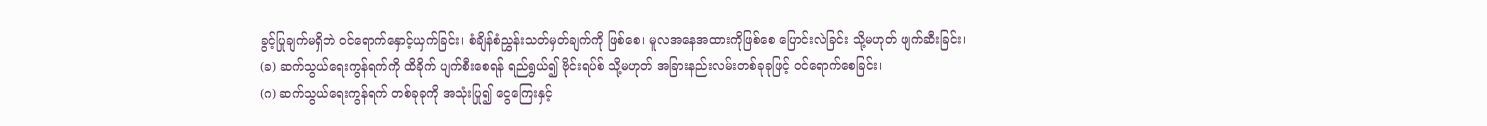ခွင့်ပြုချက်မရှိဘဲ ဝင်ရောက်နှောင့်ယှက်ခြင်း၊ စံချိန်စံညွှန်းသတ်မှတ်ချက်ကို ဖြစ်စေ၊ မူလအနေအထားကိုဖြစ်စေ ပြောင်းလဲခြင်း သို့မဟုတ် ဖျက်ဆီးခြင်း၊
(ခ) ဆက်သွယ်ရေးကွန်ရက်ကို ထိခိုက် ပျက်စီးစေရန် ရည်ရွယ်၍ ဗိုင်းရပ်စ် သို့မဟုတ် အခြားနည်းလမ်းတစ်ခုခုဖြင့် ဝင်ရောက်စေခြင်း၊
(ဂ) ဆက်သွယ်ရေးကွန်ရက် တစ်ခုခုကို အသုံးပြု၍ ငွေကြေးနှင့်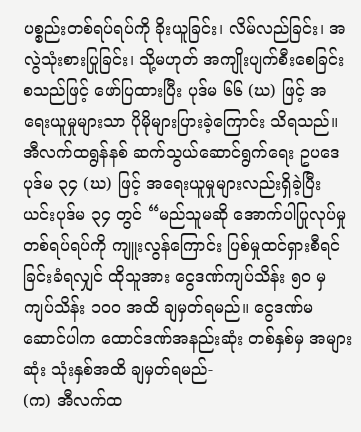ပစ္စည်းတစ်ရပ်ရပ်ကို ခိုးယူခြင်း၊ လိမ်လည်ခြင်း၊ အလွဲသုံးစားပြုခြင်း၊ သို့မဟုတ် အကျိုးပျက်စီးစေခြင်း စသည်ဖြင့် ဖော်ပြထားပြီး ပုဒ်မ ၆၆ (ဃ) ဖြင့် အရေးယူမှုများသာ ပိုမိုများပြားခဲ့ကြောင်း သိရသည်။
အီလက်ထရွန်နစ် ဆက်သွယ်ဆောင်ရွက်ရေး ဥပဒေ ပုဒ်မ ၃၄ (ဃ) ဖြင့် အရေးယူမှုများလည်းရှိခဲ့ပြီး ယင်းပုဒ်မ ၃၄ တွင် “မည်သူမဆို အောက်ပါပြုလုပ်မှုတစ်ရပ်ရပ်ကို ကျူးလွန်ကြောင်း ပြစ်မှုထင်ရှားစီရင်ခြင်းခံရလျှင် ထိုသူအား ငွေဒဏ်ကျပ်သိန်း ၅၀ မှ ကျပ်သိန်း ၁၀၀ အထိ ချမှတ်ရမည်။ ငွေဒဏ်မဆောင်ပါက ထောင်ဒဏ်အနည်းဆုံး တစ်နှစ်မှ အများဆုံး သုံးနှစ်အထိ ချမှတ်ရမည်-
(က) အီလက်ထ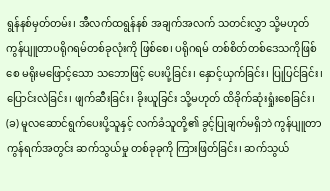ရွန်နစ်မှတ်တမ်း၊ အီလက်ထရွန်နစ် အချက်အလက် သတင်းလွှာ သို့မဟုတ် ကွန်ပျူတာပရိုဂရမ်တစ်ခုလုံးကို ဖြစ်စေ၊ ပရိုဂရမ် တစ်စိတ်တစ်ဒေသကိုဖြစ်စေ မရိုးမဖြောင့်သော သဘောဖြင့် ပေးပို့ခြင်း၊ နှောင့်ယှက်ခြင်း၊ ပြုပြင်ခြင်း၊ ပြောင်းလဲခြင်း၊ ဖျက်ဆီးခြင်း၊ ခိုးယူခြင်း သို့မဟုတ် ထိခိုက်ဆုံးရှုံးစေခြင်း၊
(ခ) မူလဆောင်ရွက်ပေးပို့သူနှင့် လက်ခံသူတို့၏ ခွင့်ပြုချက်မရှိဘဲ ကွန်ပျူတာ ကွန်ရက်အတွင်း ဆက်သွယ်မှု တစ်ခုခုကို ကြားဖြတ်ခြင်း၊ ဆက်သွယ်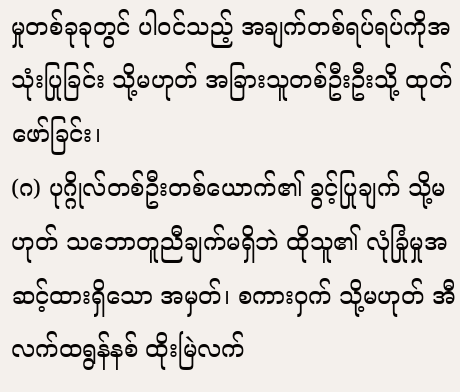မှုတစ်ခုခုတွင် ပါဝင်သည့် အချက်တစ်ရပ်ရပ်ကိုအသုံးပြုခြင်း သို့မဟုတ် အခြားသူတစ်ဦးဦးသို့ ထုတ်ဖော်ခြင်း၊
(ဂ) ပုဂ္ဂိုလ်တစ်ဦးတစ်ယောက်၏ ခွင့်ပြုချက် သို့မဟုတ် သဘောတူညီချက်မရှိဘဲ ထိုသူ၏ လုံခြုံမှုအဆင့်ထားရှိသော အမှတ်၊ စကားဝှက် သို့မဟုတ် အီလက်ထရွန်နစ် ထိုးမြဲလက်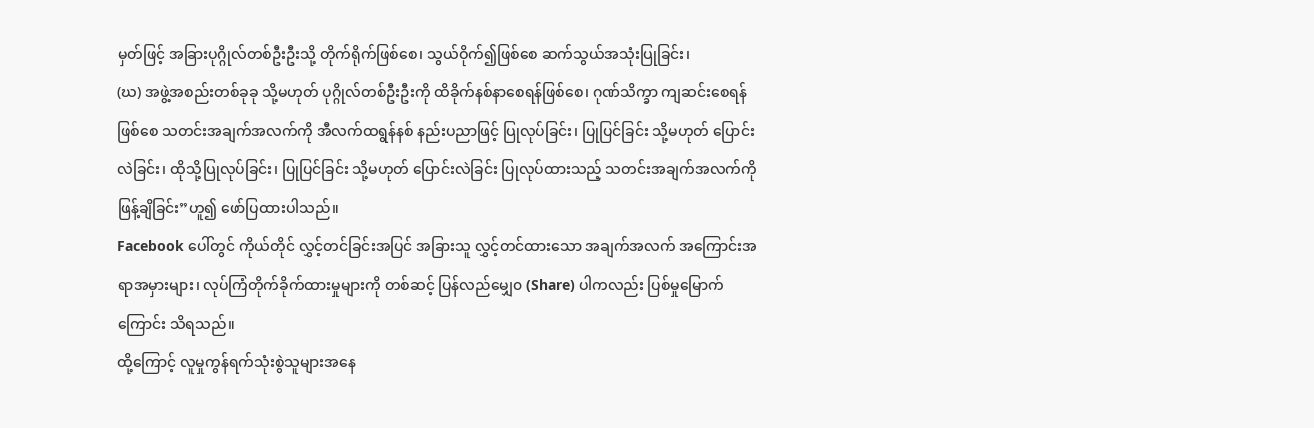မှတ်ဖြင့် အခြားပုဂ္ဂိုလ်တစ်ဦးဦးသို့ တိုက်ရိုက်ဖြစ်စေ၊ သွယ်ဝိုက်၍ဖြစ်စေ ဆက်သွယ်အသုံးပြုခြင်း၊
(ဃ) အဖွဲ့အစည်းတစ်ခုခု သို့မဟုတ် ပုဂ္ဂိုလ်တစ်ဦးဦးကို ထိခိုက်နစ်နာစေရန်ဖြစ်စေ၊ ဂုဏ်သိက္ခာ ကျဆင်းစေရန်ဖြစ်စေ သတင်းအချက်အလက်ကို အီလက်ထရွန်နစ် နည်းပညာဖြင့် ပြုလုပ်ခြင်း၊ ပြုပြင်ခြင်း သို့မဟုတ် ပြောင်းလဲခြင်း၊ ထိုသို့ပြုလုပ်ခြင်း၊ ပြုပြင်ခြင်း သို့မဟုတ် ပြောင်းလဲခြင်း ပြုလုပ်ထားသည့် သတင်းအချက်အလက်ကို ဖြန့်ချိခြင်း”ဟူ၍ ဖော်ပြထားပါသည်။
Facebook ပေါ်တွင် ကိုယ်တိုင် လွှင့်တင်ခြင်းအပြင် အခြားသူ လွှင့်တင်ထားသော အချက်အလက် အကြောင်းအရာအမှားများ၊ လုပ်ကြံတိုက်ခိုက်ထားမှုများကို တစ်ဆင့် ပြန်လည်မျှေ၀ (Share) ပါကလည်း ပြစ်မှုမြောက်ကြောင်း သိရသည်။
ထို့ကြောင့် လူမှုကွန်ရက်သုံးစွဲသူများအနေ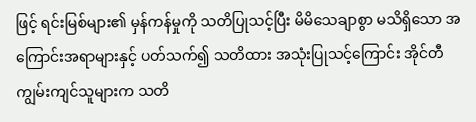ဖြင့် ရင်းမြစ်များ၏ မှန်ကန်မှုကို သတိပြုသင့်ပြီး မိမိသေချာစွာ မသိရှိသော အကြောင်းအရာများနှင့် ပတ်သက်၍ သတိထား အသုံးပြုသင့်ကြောင်း အိုင်တီ ကျွမ်းကျင်သူများက သတိ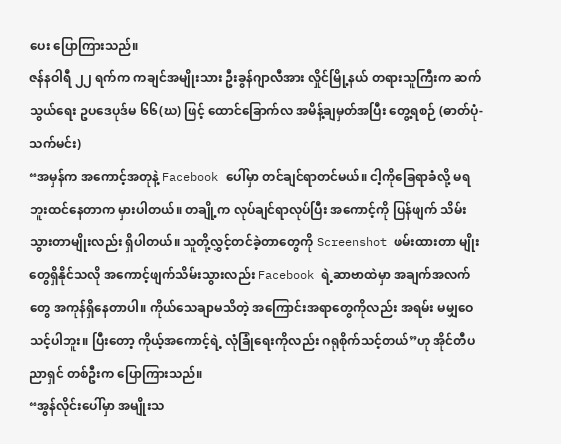ပေး ပြောကြားသည်။
ဇန်နဝါရီ ၂၂ ရက်က ကချင်အမျိုးသား ဦးခွန်ဂျာလီအား လှိုင်မြို့နယ် တရားသူကြီးက ဆက်သွယ်ရေး ဥပဒေပုဒ်မ ၆၆(ဃ) ဖြင့် ထောင်ခြောက်လ အမိန့်ချမှတ်အပြီး တွေ့ရစဉ် (ဓာတ်ပုံ-သက်မင်း)
“အမှန်က အကောင့်အတုနဲ့ Facebook ပေါ်မှာ တင်ချင်ရာတင်မယ်။ ငါ့ကိုခြေရာခံလို့ မရဘူးထင်နေတာက မှားပါတယ်။ တချို့က လုပ်ချင်ရာလုပ်ပြီး အကောင့်ကို ပြန်ဖျက် သိမ်းသွားတာမျိုးလည်း ရှိပါတယ်။ သူတို့လွှင့်တင်ခဲ့တာတွေကို Screenshot ဖမ်းထားတာ မျိုးတွေရှိနိုင်သလို အကောင့်ဖျက်သိမ်းသွားလည်း Facebook ရဲ့ဆာဗာထဲမှာ အချက်အလက်တွေ အကုန်ရှိနေတာပါ။ ကိုယ်သေချာမသိတဲ့ အကြောင်းအရာတွေကိုလည်း အရမ်း မမျှဝေသင့်ပါဘူး။ ပြီးတော့ ကိုယ့်အကောင့်ရဲ့ လုံခြုံရေးကိုလည်း ဂရုစိုက်သင့်တယ်”ဟု အိုင်တီပညာရှင် တစ်ဦးက ပြောကြားသည်။
“အွန်လိုင်းပေါ်မှာ အမျိုးသ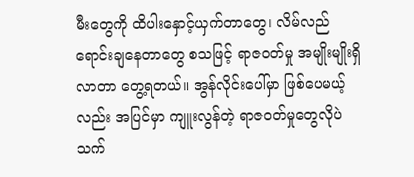မီးတွေကို ထိပါးနှောင့်ယှက်တာတွေ၊ လိမ်လည်ရောင်းချနေတာတွေ စသဖြင့် ရာဇဝတ်မှု အမျိုးမျိုးရှိလာတာ တွေ့ရတယ်။ အွန်လိုင်းပေါ်မှာ ဖြစ်ပေမယ့်လည်း အပြင်မှာ ကျူးလွန်တဲ့ ရာဇဝတ်မှုတွေလိုပဲ သက်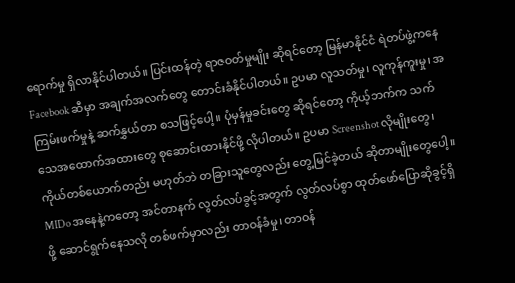ရောက်မှု ရှိလာနိုင်ပါတယ်။ ပြင်းထန်တဲ့ ရာဇဝတ်မှုမျိုး ဆိုရင်တော့ မြန်မာနိုင်ငံ ရဲတပ်ဖွဲ့ကနေ Facebook ဆီမှာ အချက်အလက်တွေ တောင်းခံနိုင်ပါတယ်။ ဥပမာ လူသတ်မှု၊ လူကုန်ကူးမှု၊ အကြမ်းဖက်မှုနဲ့ ဆက်နွှယ်တာ စသဖြင့်ပေါ့။ ပုံမှန်မှုခင်းတွေ ဆိုရင်တော့ ကိုယ့်ဘက်က သက်သေအထောက်အထားတွေ စုဆောင်းထားနိုင်ဖို့ လိုပါတယ်။ ဥပမာ Screenshot လိုမျိုးတွေ၊ ကိုယ်တစ်ယောက်တည်း မဟုတ်ဘဲ တခြားသူတွေလည်း တွေ့မြင်ခဲ့တယ် ဆိုတာမျိုးတွေပေါ့။ MIDo အနေနဲ့ကတော့ အင်တာနက် လွတ်လပ်ခွင့်အတွက် လွတ်လပ်စွာ ထုတ်ဖော်ပြောဆိုခွင့်ရှိဖို့ ဆောင်ရွက်နေသလို တစ်ဖက်မှာလည်း တာဝန်ခံမှု၊ တာဝန်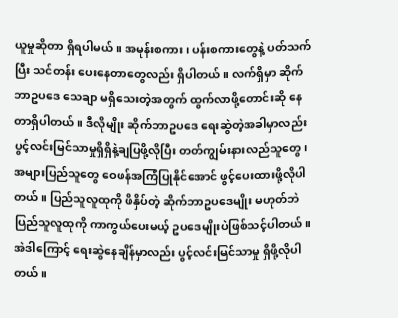ယူမှုဆိုတာ ရှိရပါမယ်။ အမုန်းစကား၊ ပန်းစကားတွေနဲ့ ပတ်သက်ပြီး သင်တန်း ပေးနေတာတွေလည်း ရှိပါတယ်။ လက်ရှိမှာ ဆိုက်ဘာဥပဒေ သေချာ မရှိသေးတဲ့အတွက် ထွက်လာဖို့တောင်းဆို နေတာရှိပါတယ်။ ဒီလိုမျိုး ဆိုက်ဘာဥပဒေ ရေးဆွဲတဲ့အခါမှာလည်း ပွင့်လင်းမြင်သာမှုရှိရှိနဲ့ချပြဖို့လိုပြီး တတ်ကျွမ်းနားလည်သူတွေ၊ အများပြည်သူတွေ ဝေဖန်အကြံပြုနိုင်အောင် ဖွင့်ပေးထားဖို့လိုပါတယ်။ ပြည်သူလူထုကို ဖိနှိပ်တဲ့ ဆိုက်ဘာဥပဒေမျိုး မဟုတ်ဘဲ ပြည်သူလူထုကို ကာကွယ်ပေးမယ့် ဥပဒေမျိုးပဲဖြစ်သင့်ပါတယ်။ အဲဒါကြောင့် ရေးဆွဲနေချိန်မှာလည်း ပွင့်လင်းမြင်သာမှု ရှိဖို့လိုပါတယ်။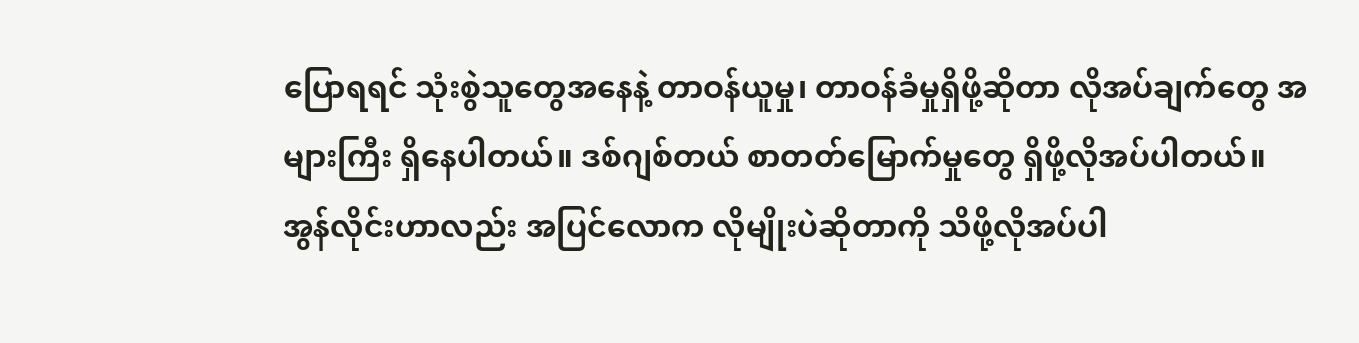ပြောရရင် သုံးစွဲသူတွေအနေနဲ့ တာဝန်ယူမှု၊ တာဝန်ခံမှုရှိဖို့ဆိုတာ လိုအပ်ချက်တွေ အများကြီး ရှိနေပါတယ်။ ဒစ်ဂျစ်တယ် စာတတ်မြောက်မှုတွေ ရှိဖို့လိုအပ်ပါတယ်။ အွန်လိုင်းဟာလည်း အပြင်လောက လိုမျိုးပဲဆိုတာကို သိဖို့လိုအပ်ပါ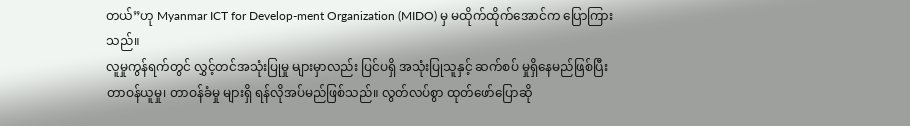တယ်”ဟု Myanmar ICT for Develop-ment Organization (MIDO) မှ မထိုက်ထိုက်အောင်က ပြောကြားသည်။
လူမှုကွန်ရက်တွင် လွှင့်တင်အသုံးပြုမှု များမှာလည်း ပြင်ပရှိ အသုံးပြုသူနှင့် ဆက်စပ် မှုရှိနေမည်ဖြစ်ပြီး တာဝန်ယူမှု၊ တာဝန်ခံမှု များရှိ ရန်လိုအပ်မည်ဖြစ်သည်။ လွတ်လပ်စွာ ထုတ်ဖော်ပြောဆို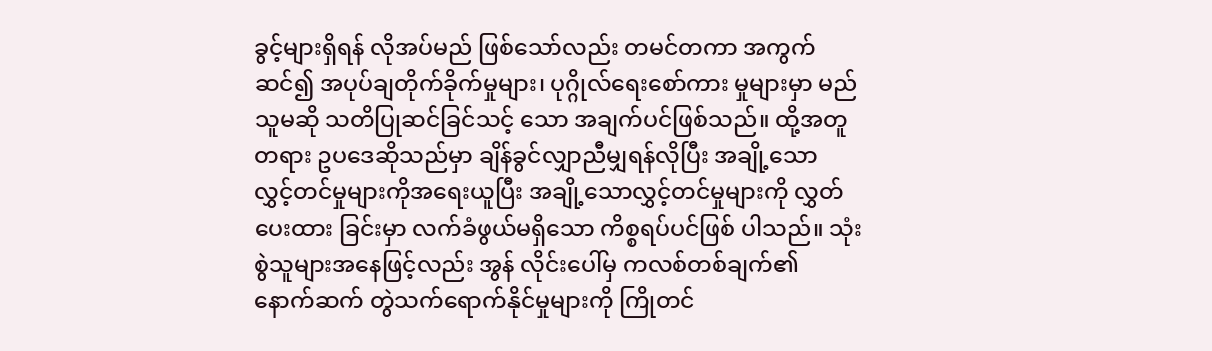ခွင့်များရှိရန် လိုအပ်မည် ဖြစ်သော်လည်း တမင်တကာ အကွက်ဆင်၍ အပုပ်ချတိုက်ခိုက်မှုများ၊ ပုဂ္ဂိုလ်ရေးစော်ကား မှုများမှာ မည်သူမဆို သတိပြုဆင်ခြင်သင့် သော အချက်ပင်ဖြစ်သည်။ ထို့အတူ တရား ဥပဒေဆိုသည်မှာ ချိန်ခွင်လျှာညီမျှရန်လိုပြီး အချို့သော လွှင့်တင်မှုများကိုအရေးယူပြီး အချို့သောလွှင့်တင်မှုများကို လွှတ်ပေးထား ခြင်းမှာ လက်ခံဖွယ်မရှိသော ကိစ္စရပ်ပင်ဖြစ် ပါသည်။ သုံးစွဲသူများအနေဖြင့်လည်း အွန် လိုင်းပေါ်မှ ကလစ်တစ်ချက်၏ နောက်ဆက် တွဲသက်ရောက်နိုင်မှုများကို ကြိုတင်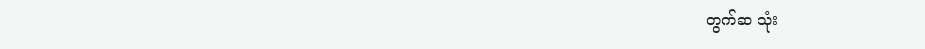တွက်ဆ သုံး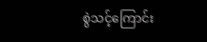စွဲသင့်ကြောင်း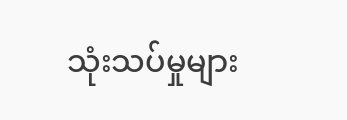သုံးသပ်မှုများ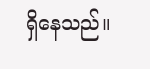ရှိနေသည်။